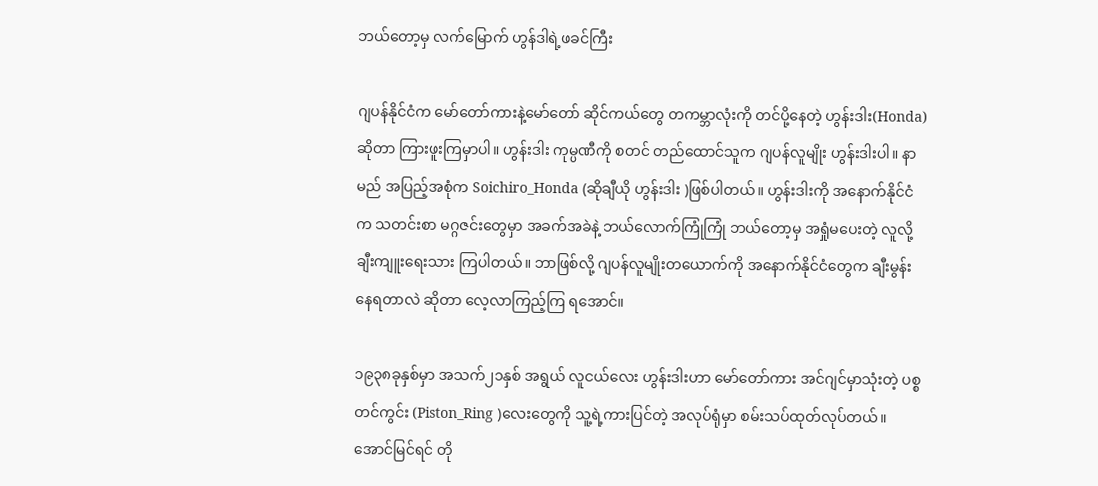ဘယ်တော့မှ လက်မြောက် ဟွန်ဒါရဲ့ဖခင်ကြီး

ဂျပန်နိုင်ငံက မော်တော်ကားနဲ့မော်တော် ဆိုင်ကယ်တွေ တကမ္ဘာလုံးကို တင်ပို့နေတဲ့ ဟွန်းဒါး(Honda) ဆိုတာ ကြားဖူးကြမှာပါ။ ဟွန်းဒါး ကုမ္ပဏီကို စတင် တည်ထောင်သူက ဂျပန်လူမျိုး ဟွန်းဒါးပါ။ နာမည် အပြည့်အစုံက Soichiro_Honda (ဆိုချီယို ဟွန်းဒါး )ဖြစ်ပါတယ်။ ဟွန်းဒါးကို အနောက်နိုင်ငံက သတင်းစာ မဂ္ဂဇင်းတွေမှာ အခက်အခဲနဲ့ ဘယ်လောက်ကြုံကြုံ ဘယ်တော့မှ အရှုံမပေးတဲ့ လူလို့ ချီးကျူးရေးသား ကြပါတယ်။ ဘာဖြစ်လို့ ဂျပန်လူမျိုးတယောက်ကို အနောက်နိုင်ငံတွေက ချီးမွန်းနေရတာလဲ ဆိုတာ လေ့လာကြည့်ကြ ရအောင်။

၁၉၃၈ခုနှစ်မှာ အသက်၂၁နှစ် အရွယ် လူငယ်လေး ဟွန်းဒါးဟာ မော်တော်ကား အင်ဂျင်မှာသုံးတဲ့ ပစ္စတင်ကွင်း (Piston_Ring )လေးတွေကို သူ့ရဲ့ကားပြင်တဲ့ အလုပ်ရုံမှာ စမ်းသပ်ထုတ်လုပ်တယ်။ အောင်မြင်ရင် တို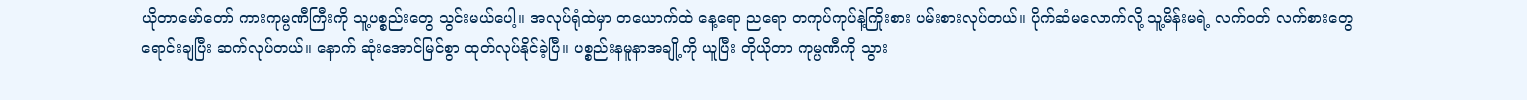ယိုတာမော်တော် ကားကုမ္ပဏီကြီးကို သူ့ပစ္စည်းတွေ သွင်းမယ်ပေါ့။ အလုပ်ရုံထဲမှာ တယောက်ထဲ နေ့ရော ညရော တကုပ်ကုပ်နဲ့ကြိုးစား ပမ်းစားလုပ်တယ်။ ပိုက်ဆံမလောက်လို့ သူ့မိန်းမရဲ့ လက်ဝတ် လက်စားတွေရောင်းချပြီး ဆက်လုပ်တယ်။ နောက် ဆုံးအောင်မြင်စွာ ထုတ်လုပ်နိုင်ခဲ့ပြီ။ ပစ္စည်းနမူနာအချို့ကို ယူပြီး တိုယိုတာ ကုမ္ပဏီကို သွား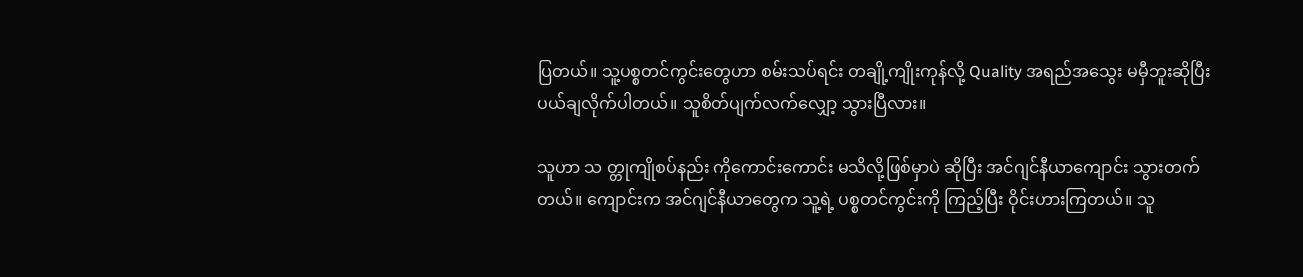ပြတယ်။ သူ့ပစ္စတင်ကွင်းတွေဟာ စမ်းသပ်ရင်း တချို့ကျိုးကုန်လို့ Quality အရည်အသွေး မမှီဘူးဆိုပြီး ပယ်ချလိုက်ပါတယ်။ သူစိတ်ပျက်လက်လျှော့ သွားပြီလား။

သူဟာ သ တ္တုကျိုစပ်နည်း ကိုကောင်းကောင်း မသိလို့ဖြစ်မှာပဲ ဆိုပြီး အင်ဂျင်နီယာကျောင်း သွားတက်တယ်။ ကျောင်းက အင်ဂျင်နီယာတွေက သူ့ရဲ့ ပစ္စတင်ကွင်းကို ကြည့်ပြီး ဝိုင်းဟားကြတယ်။ သူ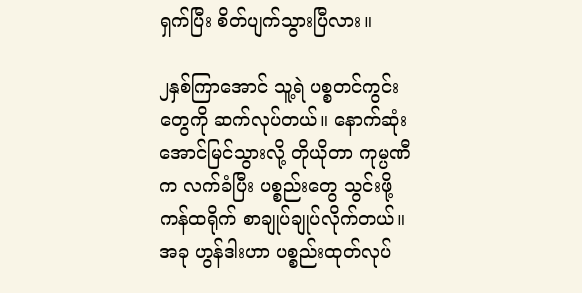ရှက်ပြီး စိတ်ပျက်သွားပြီလား။

၂နှစ်ကြာအောင် သူ့ရဲ ပစ္စတင်ကွင်းတွေကို ဆက်လုပ်တယ်။ နောက်ဆုံး အောင်မြင်သွားလို့ တိုယိုတာ ကုမ္ပဏီက လက်ခံပြီး ပစ္စည်းတွေ သွင်းဖို့ ကန်ထရိုက် စာချုပ်ချုပ်လိုက်တယ်။ အခု ဟွန်ဒါးဟာ ပစ္စည်းထုတ်လုပ်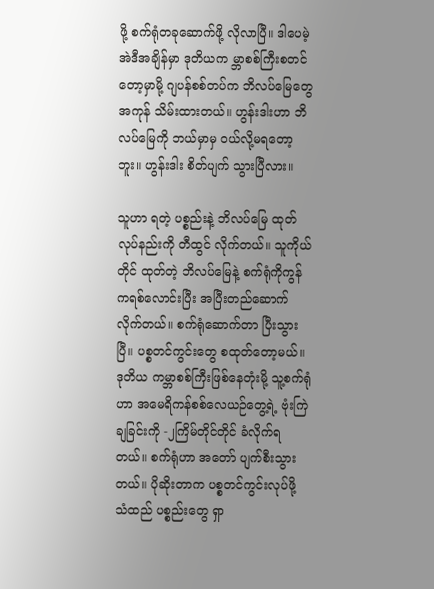ဖို့ စက်ရုံတခုဆောက်ဖို့ လိုလာပြီ။ ဒါပေမဲ့ အဲဒီအချိန်မှာ ဒုတိယက မ္ဘာစစ်ကြီးစတင်တော့မှာမို့ ဂျပန်စစ်တပ်က ဘိလပ်မြေတွေ အကုန် သိမ်းထားတယ်။ ဟွန်းဒါးဟာ ဘိလပ်မြေကို ဘယ်မှာမှ ဝယ်လို့မရတော့ဘူး။ ဟွန်းဒါး စိတ်ပျက် သွားပြီလား။

သူဟာ ရတဲ့ ပစ္စည်းနဲ့ ဘိလပ်မြေ ထုတ်လုပ်နည်းကို တီထွင် လိုက်တယ်။ သူကိုယ်တိုင် ထုတ်တဲ့ ဘိလပ်မြေနဲ့ စက်ရုံကိုကွန်ကရစ်လောင်းပြီး အပြီးတည်ဆောက် လိုက်တယ်။ စက်ရုံဆောက်တာ ပြီးသွားပြီ။ ပစ္စတင်ကွင်းတွေ စထုတ်တော့မယ်။ ဒုတိယ ကမ္ဘာစစ်ကြီးဖြစ်နေတုံးမို့ သူ့စက်ရုံဟာ အမေရိကန်စစ်လေယဉ်တွေ့ရဲ့ ဗုံးကြဲချခြင်းကို -၂ကြိမ်တိုင်တိုင် ခံလိုက်ရတယ်။ စက်ရုံဟာ အတော် ပျက်စီးသွားတယ်။ ပိုဆိုးတာက ပစ္စတင်ကွင်းလုပ်ဖို့ သံထည် ပစ္စည်းတွေ ရှာ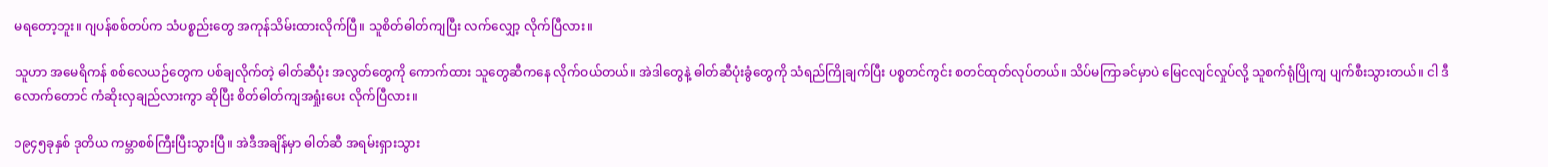မရတော့ဘူး။ ဂျပန်စစ်တပ်က သံပစ္စည်းတွေ အကုန်သိမ်းထားလိုက်ပြီ။ သူစိတ်ဓါတ်ကျပြီး လက်လျှော့ လိုက်ပြီလား။

သူဟာ အမေရိကန် စစ်လေယဉ်တွေက ပစ်ချလိုက်တဲ့ ဓါတ်ဆီပုံး အလွတ်တွေကို ကောက်ထား သူတွေဆီကနေ လိုက်ဝယ်တယ်။ အဲဒါတွေနဲ့ ဓါတ်ဆီပုံးခွံတွေကို သံရည်ကြိုချက်ပြီး ပစ္စတင်ကွင်း စတင်ထုတ်လုပ်တယ်။ သိပ်မကြာခင်မှာပဲ မြေငလျင်လှုပ်လို့ သူစက်ရုံပြိုကျ ပျက်စီးသွားတယ်။ ငါ ဒီလောက်တောင် ကံဆိုးလှချည်လားကွာ ဆိုပြီး စိတ်ဓါတ်ကျအရှုံးပေး လိုက်ပြီလား။

၁၉၄၅ခုနှစ် ဒုတိယ ကမ္ဘာစစ်ကြီးပြီးသွားပြီ။ အဲဒီအချိန်မှာ ဓါတ်ဆီ အရမ်းရှားသွား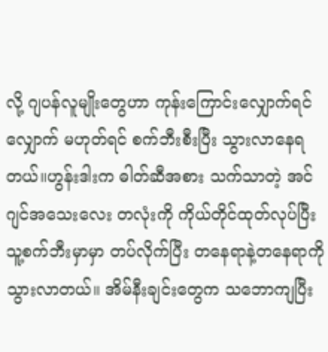လို့ ဂျပန်လူမျိုးတွေဟာ ကုန်းကြောင်းလျှောက်ရင်လျှောက် မဟုတ်ရင် စက်ဘီးစီးပြီး သွားလာနေရတယ်။ဟွန်းဒါးက ဓါတ်ဆီအစား သက်သာတဲ့ အင်ဂျင်အသေးလေး တလုံးကို ကိုယ်တိုင်ထုတ်လုပ်ပြီး သူ့စက်ဘီးမှာမှာ တပ်လိုက်ပြီး တနေရာနဲ့တနေရာကို သွားလာတယ်။ အိမ်နီးချင်းတွေက သဘောကျပြီး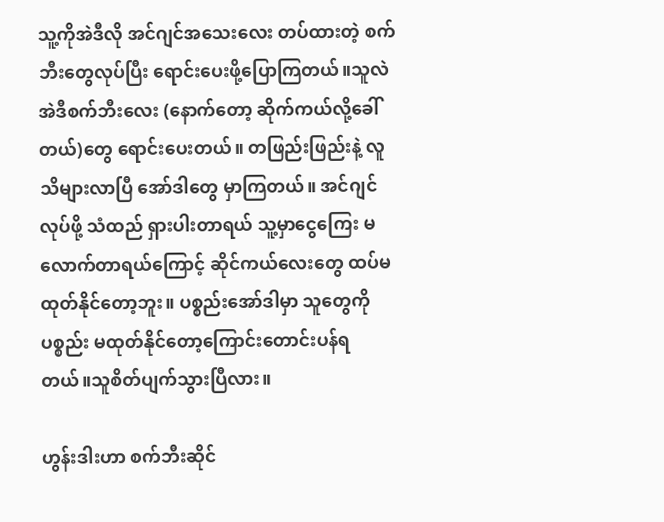သူ့ကိုအဲဒီလို အင်ဂျင်အသေးလေး တပ်ထားတဲ့ စက်ဘီးတွေလုပ်ပြီး ရောင်းပေးဖို့ပြောကြတယ်။သူလဲ အဲဒီစက်ဘီးလေး (နောက်တော့ ဆိုက်ကယ်လို့ခေါ်တယ်)တွေ ရောင်းပေးတယ်။ တဖြည်းဖြည်းနဲ့ လူသိများလာပြီ အော်ဒါတွေ မှာကြတယ်။ အင်ဂျင်လုပ်ဖို့ သံထည် ရှားပါးတာရယ် သူ့မှာငွေကြေး မလောက်တာရယ်ကြောင့် ဆိုင်ကယ်လေးတွေ ထပ်မထုတ်နိုင်တော့ဘူး။ ပစ္စည်းအော်ဒါမှာ သူတွေကို ပစ္စည်း မထုတ်နိုင်တော့ကြောင်းတောင်းပန်ရတယ်။သူစိတ်ပျက်သွားပြီလား။

ဟွန်းဒါးဟာ စက်ဘီးဆိုင်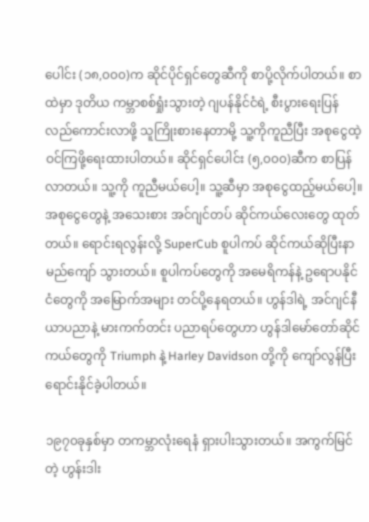ပေါင်း (၁၈,၀၀၀)က ဆိုင်ပိုင်ရှင်တွေဆီကို စာပို့လိုက်ပါတယ်။ စာထဲမှာ ဒုတိယ ကမ္ဘာစစ်ရှုံးသွားတဲ့ ဂျပန်နိုင်ငံရဲ့ စီးပွားရေးပြန် လည်ကောင်းလာဖို့ သူကြိုးစားနေတာမို့ သူ့ကိုကူညီပြီး အစုငွေထဲ့ ဝင်ကြဖို့ရေးထားပါတယ်။ ဆိုင်ရှင်ပေါင်း (၅,၀၀၀)ဆီက စာပြန်လာတယ်။ သူ့ကို ကူညီမယ်ပေါ့။ သူ့ဆီမှာ အစုငွေထည့်မယ်ပေါ့။ အစုငွေတွေနဲ့ အသေးစား အင်ဂျင်တပ် ဆိုင်ကယ်လေးတွေ ထုတ်တယ်။ ရောင်းရလွန်းလို့ SuperCub စူပါကပ် ဆိုင်ကယ်ဆိုပြီးနာမည်ကျော် သွားတယ်။ စူပါကပ်တွေကို အမေရိကန်နဲ့ ဥရောပနိုင်ငံတွေကို အမြောက်အများ တင်ပို့နေရတယ်။ ဟွန်ဒါရဲ့ အင်ဂျင်နီယာပညာနဲ့ မားကက်တင်း ပညာရပ်တွေဟာ ဟွန်ဒါမော်တော်ဆိုင်ကယ်တွေကို Triumph နဲ့ Harley Davidson တို့ကို ကျော်လွန်ပြီးရောင်းနိုင်ခဲ့ပါတယ်။

၁၉၇၀ခုနှစ်မှာ တကမ္ဘာလုံးရေနံ ရှားပါးသွားတယ်။ အကွက်မြင်တဲ့ ဟွန်းဒါး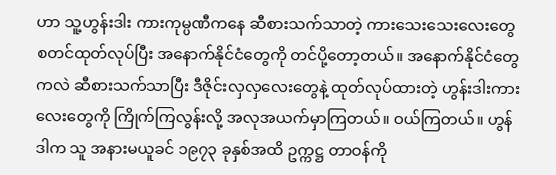ဟာ သူ့ဟွန်းဒါး ကားကုမ္ပဏီကနေ ဆီစားသက်သာတဲ့ ကားသေးသေးလေးတွေ စတင်ထုတ်လုပ်ပြီး အနောက်နိုင်ငံတွေကို တင်ပို့တော့တယ်။ အနောက်နိုင်ငံတွေကလဲ ဆီစားသက်သာပြီး ဒီဇိုင်းလှလှလေးတွေနဲ့ ထုတ်လုပ်ထားတဲ့ ဟွန်းဒါးကားလေးတွေကို ကြိုက်ကြလွန်းလို့ အလုအယက်မှာကြတယ်။ ဝယ်ကြတယ်။ ဟွန်ဒါက သူ အနားမယူခင် ၁၉၇၃ ခုနှစ်အထိ ဥက္ကဋ္ဌ တာဝန်ကို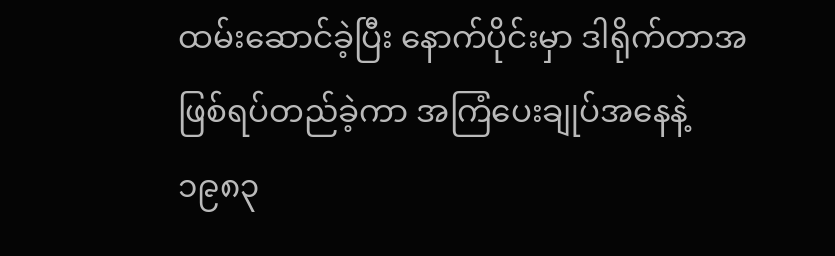ထမ်းဆောင်ခဲ့ပြီး နောက်ပိုင်းမှာ ဒါရိုက်တာအဖြစ်ရပ်တည်ခဲ့ကာ အကြံပေးချုပ်အနေနဲ့ ၁၉၈၃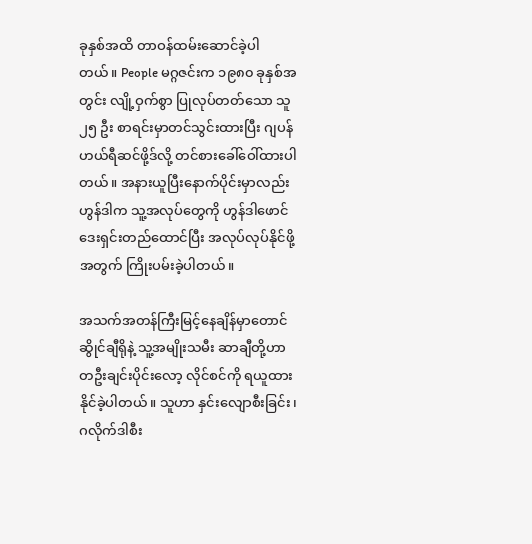ခုနှစ်အထိ တာဝန်ထမ်းဆောင်ခဲ့ပါတယ်။ People မဂ္ဂဇင်းက ၁၉၈၀ ခုနှစ်အတွင်း လျို့ဝှက်စွာ ပြုလုပ်တတ်သော သူ ၂၅ ဦး စာရင်းမှာတင်သွင်းထားပြီး ဂျပန် ဟယ်ရီဆင်ဖို့ဒ်လို့ တင်စားခေါ်ဝေါ်ထားပါတယ်။ အနားယူပြီးနောက်ပိုင်းမှာလည်း ဟွန်ဒါက သူ့အလုပ်တွေကို ဟွန်ဒါဖောင်ဒေးရှင်းတည်ထောင်ပြီး အလုပ်လုပ်နိုင်ဖို့အတွက် ကြိုးပမ်းခဲ့ပါတယ်။

အသက်အတန်ကြီးမြင့်နေချိန်မှာတောင် ဆွိုင်ချီရိုနဲ့ သူ့အမျိုးသမီး ဆာချီတို့ဟာ တဦးချင်းပိုင်းလော့ လိုင်စင်ကို ရယူထားနိုင်ခဲ့ပါတယ်။ သူဟာ နှင်းလျောစီးခြင်း၊ ဂလိုက်ဒါစီး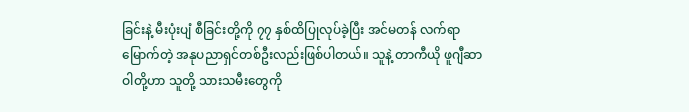ခြင်းနဲ့ မီးပုံးပျံ စီခြင်းတို့ကို ၇၇ နှစ်ထိပြုလုပ်ခဲ့ပြီး အင်မတန် လက်ရာမြောက်တဲ့ အနုပညာရှင်တစ်ဦးလည်းဖြစ်ပါတယ်။ သူနဲ့ တာကီယို ဖူဂျီဆာဝါတို့ဟာ သူတို့ သားသမီးတွေကို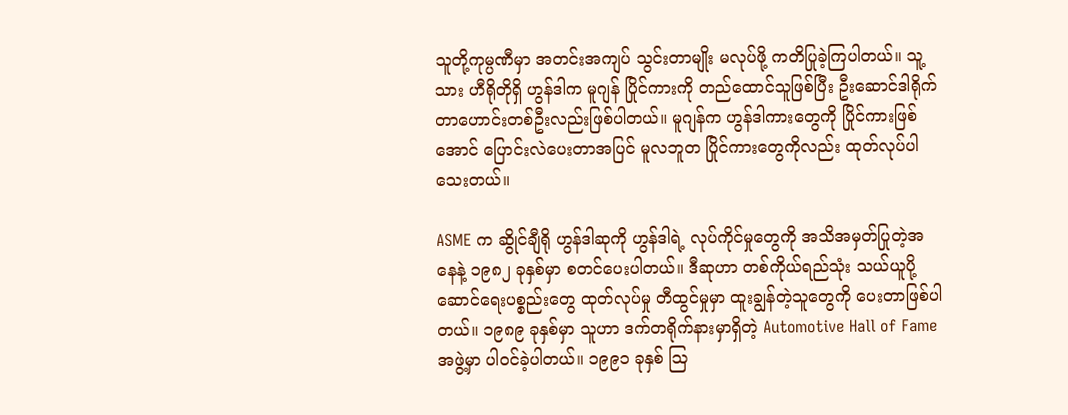သူတို့ကုမ္ပဏီမှာ အတင်းအကျပ် သွင်းတာမျိုး မလုပ်ဖို့ ကတိပြုခဲ့ကြပါတယ်။ သူ့သား ဟီရိုတိုရှိ ဟွန်ဒါက မူဂျန် ပြိုင်ကားကို တည်ထောင်သူဖြစ်ပြီး ဦးဆောင်ဒါရိုက်တာဟောင်းတစ်ဦးလည်းဖြစ်ပါတယ်။ မူဂျန်က ဟွန်ဒါကားတွေကို ပြိုင်ကားဖြစ်အောင် ပြောင်းလဲပေးတာအပြင် မူလဘူတ ပြိုင်ကားတွေကိုလည်း ထုတ်လုပ်ပါသေးတယ်။

ASME က ဆွိုင်ချီရို ဟွန်ဒါဆုကို ဟွန်ဒါရဲ့ လုပ်ကိုင်မှုတွေကို အသိအမှတ်ပြုတဲ့အနေနဲ့ ၁၉၈၂ ခုနှစ်မှာ စတင်ပေးပါတယ်။ ဒီဆုဟာ တစ်ကိုယ်ရည်သုံး သယ်ယူပို့ဆောင်ရေးပစ္စည်းတွေ ထုတ်လုပ်မှု တီထွင်မှုမှာ ထူးချွန်တဲ့သူတွေကို ပေးတာဖြစ်ပါတယ်။ ၁၉၈၉ ခုနှစ်မှာ သူဟာ ဒက်တရိုက်နားမှာရှိတဲ့ Automotive Hall of Fame အဖွဲ့မှာ ပါဝင်ခဲ့ပါတယ်။ ၁၉၉၁ ခုနှစ် ဩ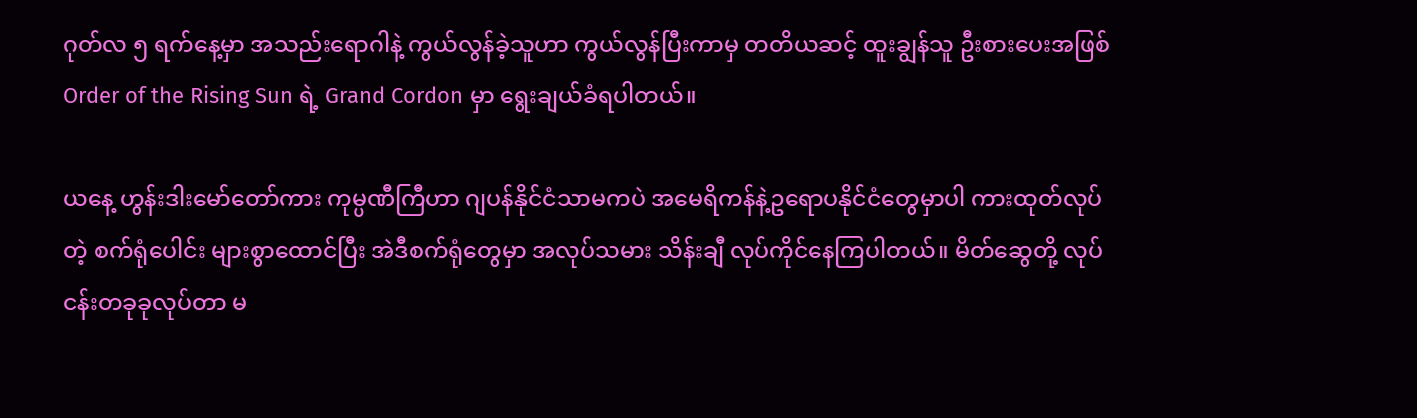ဂုတ်လ ၅ ရက်နေ့မှာ အသည်းရောဂါနဲ့ ကွယ်လွန်ခဲ့သူဟာ ကွယ်လွန်ပြီးကာမှ တတိယဆင့် ထူးချွန်သူ ဦးစားပေးအဖြစ် Order of the Rising Sun ရဲ့ Grand Cordon မှာ ရွေးချယ်ခံရပါတယ်။

ယနေ့ ဟွန်းဒါးမော်တော်ကား ကုမ္ပဏီကြီဟာ ဂျပန်နိုင်ငံသာမကပဲ အမေရိကန်နဲ့ဥရောပနိုင်ငံတွေမှာပါ ကားထုတ်လုပ်တဲ့ စက်ရုံပေါင်း များစွာထောင်ပြီး အဲဒီစက်ရုံတွေမှာ အလုပ်သမား သိန်းချီ လုပ်ကိုင်နေကြပါတယ်။ မိတ်ဆွေတို့ လုပ်ငန်းတခုခုလုပ်တာ မ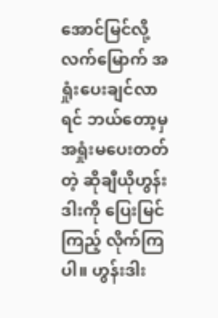အောင်မြင်လို့ လက်မြောက် အရှုံးပေးချင်လာရင် ဘယ်တော့မှ အရှုံးမပေးတတ်တဲ့ ဆိုချီယိုဟွန်းဒါးကို ပြေးမြင်ကြည့် လိုက်ကြပါ။ ဟွန်းဒါး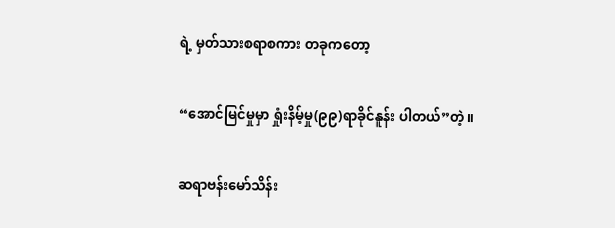ရဲ့ မှတ်သားစရာစကား တခုကတော့

“အောင်မြင်မှုမှာ ရှုံးနိမ့်မှု(၉၉)ရာခိုင်နူန်း ပါတယ်”တဲ့။

ဆရာဗန်းမော်သိန်း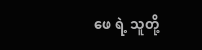ဖေ ရဲ့ သူတို့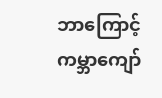ဘာကြောင့် ကမ္ဘာကျော်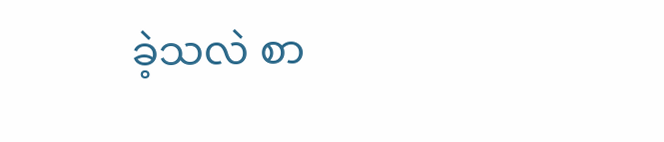ခဲ့သလဲ စာ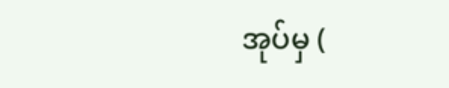အုပ်မှ (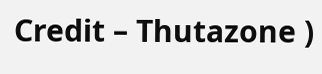Credit – Thutazone )